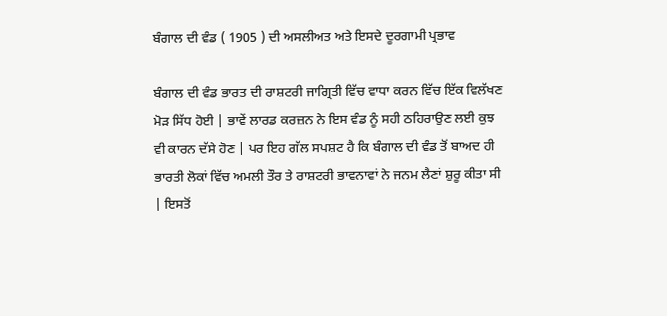ਬੰਗਾਲ ਦੀ ਵੰਡ ( 1905 ) ਦੀ ਅਸਲੀਅਤ ਅਤੇ ਇਸਦੇ ਦੂਰਗਾਮੀ ਪ੍ਰਭਾਵ

ਬੰਗਾਲ ਦੀ ਵੰਡ ਭਾਰਤ ਦੀ ਰਾਸ਼ਟਰੀ ਜਾਗ੍ਰਿਤੀ ਵਿੱਚ ਵਾਧਾ ਕਰਨ ਵਿੱਚ ਇੱਕ ਵਿਲੱਖਣ ਮੋੜ ਸਿੱਧ ਹੋਈ | ਭਾਵੇਂ ਲਾਰਡ ਕਰਜ਼ਨ ਨੇ ਇਸ ਵੰਡ ਨੂੰ ਸਹੀ ਠਹਿਰਾਉਣ ਲਈ ਕੁਝ ਵੀ ਕਾਰਨ ਦੱਸੇ ਹੋਣ | ਪਰ ਇਹ ਗੱਲ ਸਪਸ਼ਟ ਹੈ ਕਿ ਬੰਗਾਲ ਦੀ ਵੰਡ ਤੋਂ ਬਾਅਦ ਹੀ ਭਾਰਤੀ ਲੋਕਾਂ ਵਿੱਚ ਅਮਲੀ ਤੌਰ ਤੇ ਰਾਸ਼ਟਰੀ ਭਾਵਨਾਵਾਂ ਨੇ ਜਨਮ ਲੈਣਾਂ ਸ਼ੁਰੂ ਕੀਤਾ ਸੀ | ਇਸਤੋਂ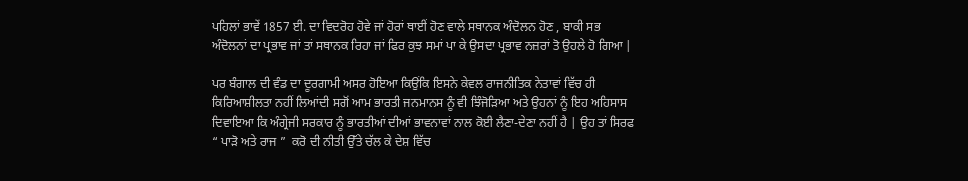ਪਹਿਲਾਂ ਭਾਵੇਂ 1857 ਈ. ਦਾ ਵਿਦਰੋਹ ਹੋਵੇ ਜਾਂ ਹੋਰਾਂ ਥਾਈਂ ਹੋਣ ਵਾਲੇ ਸਥਾਨਕ ਅੰਦੋਲਨ ਹੋਣ , ਬਾਕੀ ਸਭ ਅੰਦੋਲਨਾਂ ਦਾ ਪ੍ਰਭਾਵ ਜਾਂ ਤਾਂ ਸਥਾਨਕ ਰਿਹਾ ਜਾਂ ਫਿਰ ਕੁਝ ਸਮਾਂ ਪਾ ਕੇ ਉਸਦਾ ਪ੍ਰਭਾਵ ਨਜ਼ਰਾਂ ਤੋ ਉਹਲੇ ਹੋ ਗਿਆ |

ਪਰ ਬੰਗਾਲ ਦੀ ਵੰਡ ਦਾ ਦੂਰਗਾਮੀ ਅਸਰ ਹੋਇਆ ਕਿਉਂਕਿ ਇਸਨੇ ਕੇਵਲ ਰਾਜਨੀਤਿਕ ਨੇਤਾਵਾਂ ਵਿੱਚ ਹੀ ਕਿਰਿਆਸ਼ੀਲਤਾ ਨਹੀਂ ਲਿਆਂਦੀ ਸਗੋਂ ਆਮ ਭਾਰਤੀ ਜਨਮਾਨਸ ਨੂੰ ਵੀ ਝਿੰਜੋੜਿਆ ਅਤੇ ਉਹਨਾਂ ਨੂੰ ਇਹ ਅਹਿਸਾਸ ਦਿਵਾਇਆ ਕਿ ਅੰਗ੍ਰੇਜੀ ਸਰਕਾਰ ਨੂੰ ਭਾਰਤੀਆਂ ਦੀਆਂ ਭਾਵਨਾਵਾਂ ਨਾਲ ਕੋਈ ਲੈਣਾ-ਦੇਣਾ ਨਹੀਂ ਹੈ | ਉਹ ਤਾਂ ਸਿਰਫ “ ਪਾੜੋ ਅਤੇ ਰਾਜ ”  ਕਰੋ ਦੀ ਨੀਤੀ ਉੱਤੇ ਚੱਲ ਕੇ ਦੇਸ਼ ਵਿੱਚ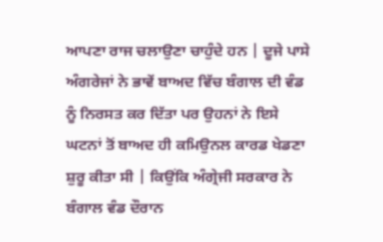ਆਪਣਾ ਰਾਜ ਚਲਾਉਣਾ ਚਾਹੁੰਦੇ ਹਨ | ਦੂਜੇ ਪਾਸੇ ਅੰਗਰੇਜਾਂ ਨੇ ਭਾਵੇਂ ਬਾਅਦ ਵਿੱਚ ਬੰਗਾਲ ਦੀ ਵੰਡ ਨੂੰ ਨਿਰਸਤ ਕਰ ਦਿੱਤਾ ਪਰ ਉਹਨਾਂ ਨੇ ਇਸੇ ਘਟਨਾਂ ਤੋਂ ਬਾਅਦ ਹੀ ਕਮਿਉਨਲ ਕਾਰਡ ਖੇਡਣਾ ਸ਼ੁਰੂ ਕੀਤਾ ਸੀ | ਕਿਉਂਕਿ ਅੰਗ੍ਰੇਜੀ ਸਰਕਾਰ ਨੇ ਬੰਗਾਲ ਵੰਡ ਦੌਰਾਨ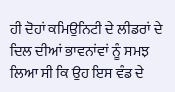ਹੀ ਦੋਹਾਂ ਕਮਿਉਨਿਟੀ ਦੇ ਲੀਡਰਾਂ ਦੇ ਦਿਲ ਦੀਆਂ ਭਾਵਨਾਂਵਾਂ ਨੂੰ ਸਮਝ ਲਿਆ ਸੀ ਕਿ ਉਹ ਇਸ ਵੰਡ ਦੇ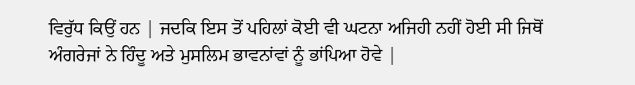ਵਿਰੁੱਧ ਕਿਉਂ ਹਨ | ਜਦਕਿ ਇਸ ਤੋਂ ਪਹਿਲਾਂ ਕੋਈ ਵੀ ਘਟਨਾ ਅਜਿਹੀ ਨਹੀਂ ਹੋਈ ਸੀ ਜਿਥੋਂ ਅੰਗਰੇਜਾਂ ਨੇ ਹਿੰਦੂ ਅਤੇ ਮੁਸਲਿਮ ਭਾਵਨਾਂਵਾਂ ਨੂੰ ਭਾਂਪਿਆ ਹੋਵੇ |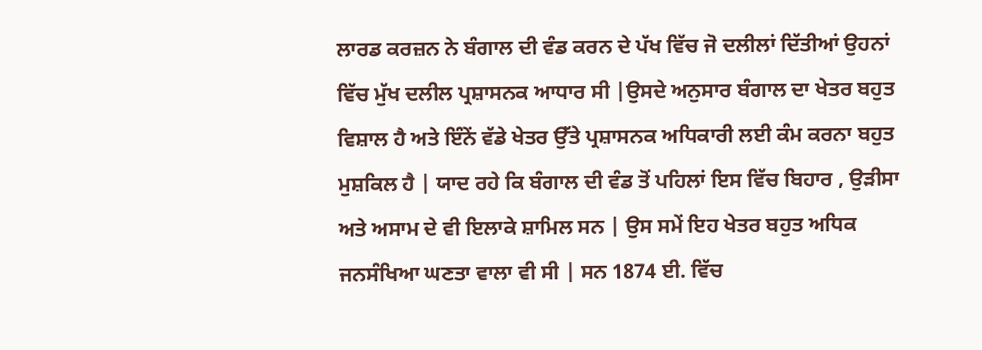ਲਾਰਡ ਕਰਜ਼ਨ ਨੇ ਬੰਗਾਲ ਦੀ ਵੰਡ ਕਰਨ ਦੇ ਪੱਖ ਵਿੱਚ ਜੋ ਦਲੀਲਾਂ ਦਿੱਤੀਆਂ ਉਹਨਾਂ ਵਿੱਚ ਮੁੱਖ ਦਲੀਲ ਪ੍ਰਸ਼ਾਸਨਕ ਆਧਾਰ ਸੀ |ਉਸਦੇ ਅਨੁਸਾਰ ਬੰਗਾਲ ਦਾ ਖੇਤਰ ਬਹੁਤ ਵਿਸ਼ਾਲ ਹੈ ਅਤੇ ਇੰਨੇਂ ਵੱਡੇ ਖੇਤਰ ਉੱਤੇ ਪ੍ਰਸ਼ਾਸਨਕ ਅਧਿਕਾਰੀ ਲਈ ਕੰਮ ਕਰਨਾ ਬਹੁਤ ਮੁਸ਼ਕਿਲ ਹੈ | ਯਾਦ ਰਹੇ ਕਿ ਬੰਗਾਲ ਦੀ ਵੰਡ ਤੋਂ ਪਹਿਲਾਂ ਇਸ ਵਿੱਚ ਬਿਹਾਰ , ਉੜੀਸਾ ਅਤੇ ਅਸਾਮ ਦੇ ਵੀ ਇਲਾਕੇ ਸ਼ਾਮਿਲ ਸਨ | ਉਸ ਸਮੇਂ ਇਹ ਖੇਤਰ ਬਹੁਤ ਅਧਿਕ ਜਨਸੰਖਿਆ ਘਣਤਾ ਵਾਲਾ ਵੀ ਸੀ | ਸਨ 1874 ਈ. ਵਿੱਚ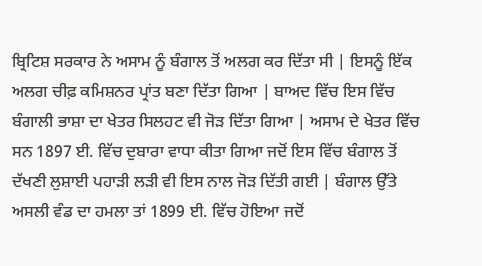ਬ੍ਰਿਟਿਸ਼ ਸਰਕਾਰ ਨੇ ਅਸਾਮ ਨੂੰ ਬੰਗਾਲ ਤੋਂ ਅਲਗ ਕਰ ਦਿੱਤਾ ਸੀ | ਇਸਨੂੰ ਇੱਕ ਅਲਗ ਚੀਫ਼ ਕਮਿਸ਼ਨਰ ਪ੍ਰਾਂਤ ਬਣਾ ਦਿੱਤਾ ਗਿਆ | ਬਾਅਦ ਵਿੱਚ ਇਸ ਵਿੱਚ ਬੰਗਾਲੀ ਭਾਸ਼ਾ ਦਾ ਖੇਤਰ ਸਿਲਹਟ ਵੀ ਜੋੜ ਦਿੱਤਾ ਗਿਆ | ਅਸਾਮ ਦੇ ਖੇਤਰ ਵਿੱਚ ਸਨ 1897 ਈ. ਵਿੱਚ ਦੁਬਾਰਾ ਵਾਧਾ ਕੀਤਾ ਗਿਆ ਜਦੋਂ ਇਸ ਵਿੱਚ ਬੰਗਾਲ ਤੋਂ ਦੱਖਣੀ ਲੁਸ਼ਾਈ ਪਹਾੜੀ ਲੜੀ ਵੀ ਇਸ ਨਾਲ ਜੋੜ ਦਿੱਤੀ ਗਈ | ਬੰਗਾਲ ਉੱਤੇ ਅਸਲੀ ਵੰਡ ਦਾ ਹਮਲਾ ਤਾਂ 1899 ਈ. ਵਿੱਚ ਹੋਇਆ ਜਦੋਂ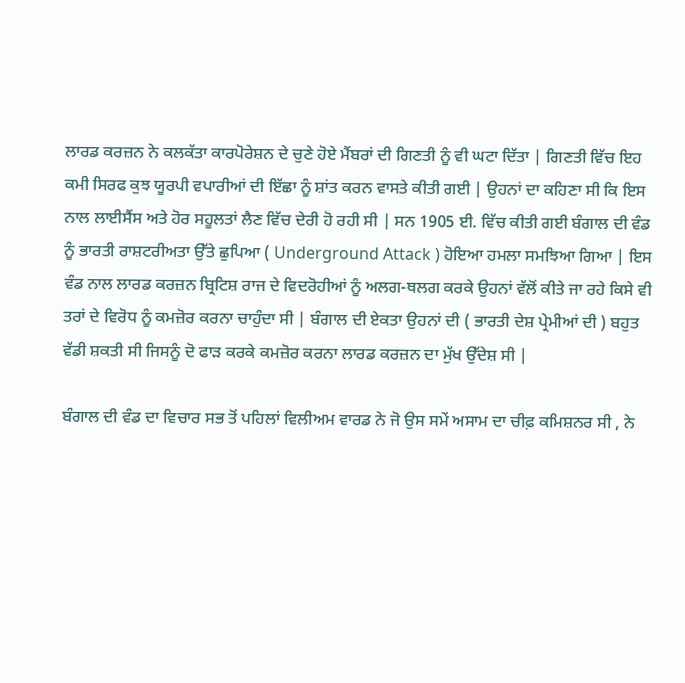ਲਾਰਡ ਕਰਜ਼ਨ ਨੇ ਕਲਕੱਤਾ ਕਾਰਪੋਰੇਸ਼ਨ ਦੇ ਚੁਣੇ ਹੋਏ ਮੈਂਬਰਾਂ ਦੀ ਗਿਣਤੀ ਨੂੰ ਵੀ ਘਟਾ ਦਿੱਤਾ | ਗਿਣਤੀ ਵਿੱਚ ਇਹ ਕਮੀ ਸਿਰਫ ਕੁਝ ਯੂਰਪੀ ਵਪਾਰੀਆਂ ਦੀ ਇੱਛਾ ਨੂੰ ਸ਼ਾਂਤ ਕਰਨ ਵਾਸਤੇ ਕੀਤੀ ਗਈ | ਉਹਨਾਂ ਦਾ ਕਹਿਣਾ ਸੀ ਕਿ ਇਸ ਨਾਲ ਲਾਈਸੈਂਸ ਅਤੇ ਹੋਰ ਸਹੂਲਤਾਂ ਲੈਣ ਵਿੱਚ ਦੇਰੀ ਹੋ ਰਹੀ ਸੀ | ਸਨ 1905 ਈ. ਵਿੱਚ ਕੀਤੀ ਗਈ ਬੰਗਾਲ ਦੀ ਵੰਡ ਨੂੰ ਭਾਰਤੀ ਰਾਸ਼ਟਰੀਅਤਾ ਉੱਤੇ ਛੁਪਿਆ ( Underground Attack ) ਹੋਇਆ ਹਮਲਾ ਸਮਝਿਆ ਗਿਆ | ਇਸ ਵੰਡ ਨਾਲ ਲਾਰਡ ਕਰਜ਼ਨ ਬ੍ਰਿਟਿਸ਼ ਰਾਜ ਦੇ ਵਿਦਰੋਹੀਆਂ ਨੂੰ ਅਲਗ-ਥਲਗ ਕਰਕੇ ਉਹਨਾਂ ਵੱਲੋਂ ਕੀਤੇ ਜਾ ਰਹੇ ਕਿਸੇ ਵੀ ਤਰਾਂ ਦੇ ਵਿਰੋਧ ਨੂੰ ਕਮਜ਼ੋਰ ਕਰਨਾ ਚਾਹੁੰਦਾ ਸੀ | ਬੰਗਾਲ ਦੀ ਏਕਤਾ ਉਹਨਾਂ ਦੀ ( ਭਾਰਤੀ ਦੇਸ਼ ਪ੍ਰੇਮੀਆਂ ਦੀ ) ਬਹੁਤ ਵੱਡੀ ਸ਼ਕਤੀ ਸੀ ਜਿਸਨੂੰ ਦੋ ਫਾੜ ਕਰਕੇ ਕਮਜ਼ੋਰ ਕਰਨਾ ਲਾਰਡ ਕਰਜ਼ਨ ਦਾ ਮੁੱਖ ਉੱਦੇਸ਼ ਸੀ |

ਬੰਗਾਲ ਦੀ ਵੰਡ ਦਾ ਵਿਚਾਰ ਸਭ ਤੋਂ ਪਹਿਲਾਂ ਵਿਲੀਅਮ ਵਾਰਡ ਨੇ ਜੋ ਉਸ ਸਮੇਂ ਅਸਾਮ ਦਾ ਚੀਫ਼ ਕਮਿਸ਼ਨਰ ਸੀ , ਨੇ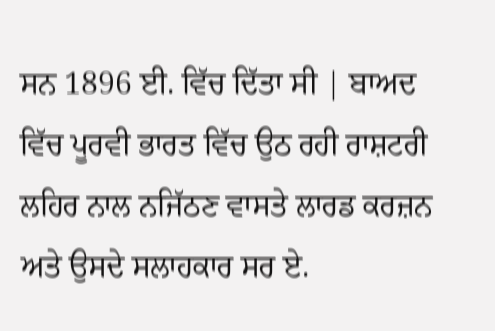ਸਨ 1896 ਈ. ਵਿੱਚ ਦਿੱਤਾ ਸੀ | ਬਾਅਦ ਵਿੱਚ ਪੂਰਵੀ ਭਾਰਤ ਵਿੱਚ ਉਠ ਰਹੀ ਰਾਸ਼ਟਰੀ ਲਹਿਰ ਨਾਲ ਨਜਿੱਠਣ ਵਾਸਤੇ ਲਾਰਡ ਕਰਜ਼ਨ ਅਤੇ ਉਸਦੇ ਸਲਾਹਕਾਰ ਸਰ ਏ.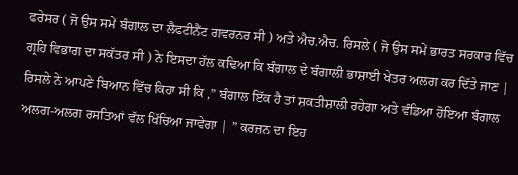ਫਰੇਸਰ ( ਜੋ ਉਸ ਸਮੇਂ ਬੰਗਾਲ ਦਾ ਲੈਫਟੀਨੈਂਟ ਗਵਰਨਰ ਸੀ ) ਅਤੇ ਐਚ.ਐਚ. ਰਿਸਲੇ ( ਜੋ ਉਸ ਸਮੇਂ ਭਾਰਤ ਸਰਕਾਰ ਵਿੱਚ ਗ੍ਰਹਿ ਵਿਭਾਗ ਦਾ ਸਕੱਤਰ ਸੀ ) ਨੇ ਇਸਦਾ ਹੱਲ ਕਢਿਆ ਕਿ ਬੰਗਾਲ ਦੇ ਬੰਗਾਲੀ ਭਾਸ਼ਾਈ ਖੇਤਰ ਅਲਗ ਕਰ ਦਿੱਤੇ ਜਾਣ | ਰਿਸਲੇ ਨੇ ਆਪਣੇ ਬਿਆਨ ਵਿੱਚ ਕਿਹਾ ਸੀ ਕਿ ,” ਬੰਗਾਲ ਇੱਕ ਹੈ ਤਾਂ ਸ਼ਕਤੀਸ਼ਾਲੀ ਰਹੇਗਾ ਅਤੇ ਵੰਡਿਆ ਹੋਇਆ ਬੰਗਾਲ ਅਲਗ-ਅਲਗ ਰਸਤਿਆਂ ਵੱਲ ਖਿੱਚਿਆ ਜਾਵੇਗਾ | ” ਕਰਜ਼ਨ ਦਾ ਇਹ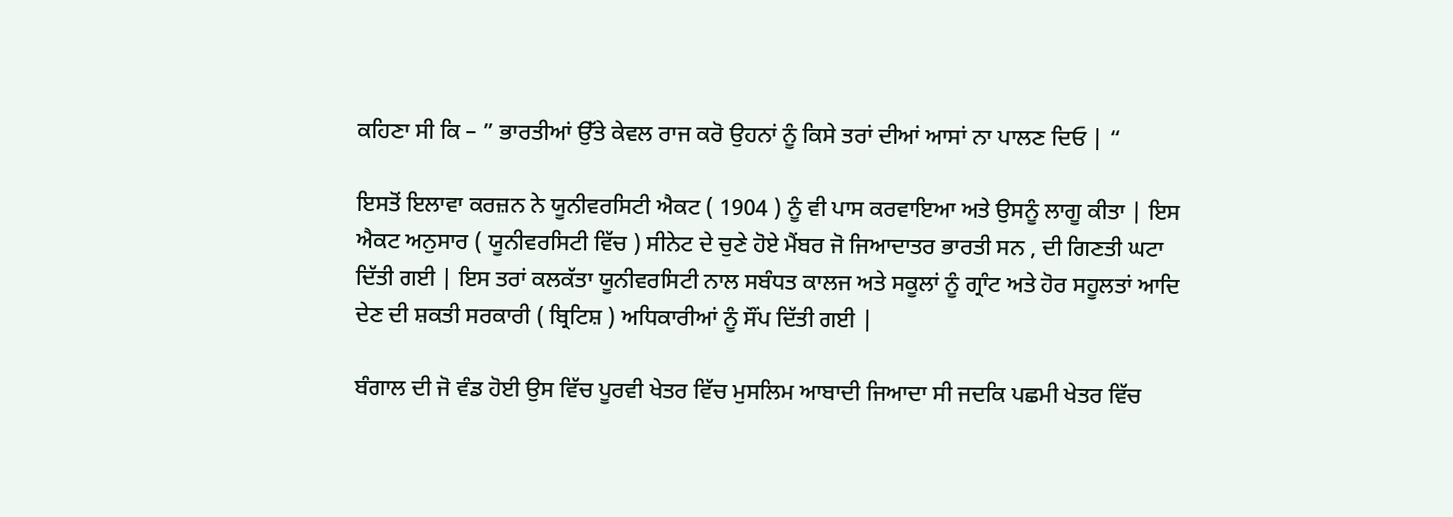ਕਹਿਣਾ ਸੀ ਕਿ – ” ਭਾਰਤੀਆਂ ਉੱਤੇ ਕੇਵਲ ਰਾਜ ਕਰੋ ਉਹਨਾਂ ਨੂੰ ਕਿਸੇ ਤਰਾਂ ਦੀਆਂ ਆਸਾਂ ਨਾ ਪਾਲਣ ਦਿਓ | “

ਇਸਤੋਂ ਇਲਾਵਾ ਕਰਜ਼ਨ ਨੇ ਯੂਨੀਵਰਸਿਟੀ ਐਕਟ ( 1904 ) ਨੂੰ ਵੀ ਪਾਸ ਕਰਵਾਇਆ ਅਤੇ ਉਸਨੂੰ ਲਾਗੂ ਕੀਤਾ | ਇਸ ਐਕਟ ਅਨੁਸਾਰ ( ਯੂਨੀਵਰਸਿਟੀ ਵਿੱਚ ) ਸੀਨੇਟ ਦੇ ਚੁਣੇ ਹੋਏ ਮੈਂਬਰ ਜੋ ਜਿਆਦਾਤਰ ਭਾਰਤੀ ਸਨ , ਦੀ ਗਿਣਤੀ ਘਟਾ ਦਿੱਤੀ ਗਈ | ਇਸ ਤਰਾਂ ਕਲਕੱਤਾ ਯੂਨੀਵਰਸਿਟੀ ਨਾਲ ਸਬੰਧਤ ਕਾਲਜ ਅਤੇ ਸਕੂਲਾਂ ਨੂੰ ਗ੍ਰਾੰਟ ਅਤੇ ਹੋਰ ਸਹੂਲਤਾਂ ਆਦਿ ਦੇਣ ਦੀ ਸ਼ਕਤੀ ਸਰਕਾਰੀ ( ਬ੍ਰਿਟਿਸ਼ ) ਅਧਿਕਾਰੀਆਂ ਨੂੰ ਸੌਂਪ ਦਿੱਤੀ ਗਈ |

ਬੰਗਾਲ ਦੀ ਜੋ ਵੰਡ ਹੋਈ ਉਸ ਵਿੱਚ ਪੂਰਵੀ ਖੇਤਰ ਵਿੱਚ ਮੁਸਲਿਮ ਆਬਾਦੀ ਜਿਆਦਾ ਸੀ ਜਦਕਿ ਪਛਮੀ ਖੇਤਰ ਵਿੱਚ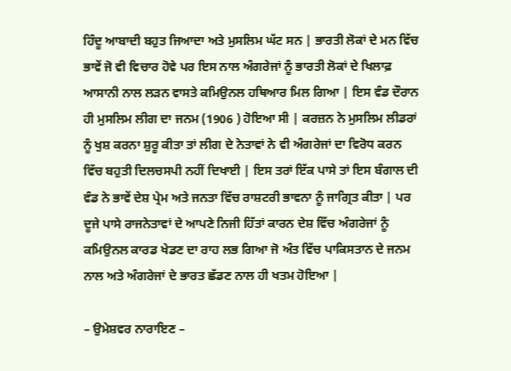ਹਿੰਦੂ ਆਬਾਦੀ ਬਹੁਤ ਜਿਆਦਾ ਅਤੇ ਮੁਸਲਿਮ ਘੱਟ ਸਨ | ਭਾਰਤੀ ਲੋਕਾਂ ਦੇ ਮਨ ਵਿੱਚ ਭਾਵੇਂ ਜੋ ਵੀ ਵਿਚਾਰ ਹੋਵੇ ਪਰ ਇਸ ਨਾਲ ਅੰਗਰੇਜਾਂ ਨੂੰ ਭਾਰਤੀ ਲੋਕਾਂ ਦੇ ਖਿਲਾਫ਼ ਆਸਾਨੀ ਨਾਲ ਲੜਨ ਵਾਸਤੇ ਕਮਿਉਨਲ ਹਥਿਆਰ ਮਿਲ ਗਿਆ | ਇਸ ਵੰਡ ਦੌਰਾਨ ਹੀ ਮੁਸਲਿਮ ਲੀਗ ਦਾ ਜਨਮ (1906 ) ਹੋਇਆ ਸੀ | ਕਰਜ਼ਨ ਨੇ ਮੁਸਲਿਮ ਲੀਡਰਾਂ ਨੂੰ ਖੁਸ਼ ਕਰਨਾ ਸ਼ੁਰੂ ਕੀਤਾ ਤਾਂ ਲੀਗ ਦੇ ਨੇਤਾਵਾਂ ਨੇ ਵੀ ਅੰਗਰੇਜਾਂ ਦਾ ਵਿਰੋਧ ਕਰਨ ਵਿੱਚ ਬਹੁਤੀ ਦਿਲਚਸਪੀ ਨਹੀਂ ਦਿਖਾਈ | ਇਸ ਤਰਾਂ ਇੱਕ ਪਾਸੇ ਤਾਂ ਇਸ ਬੰਗਾਲ ਦੀ ਵੰਡ ਨੇ ਭਾਵੇਂ ਦੇਸ਼ ਪ੍ਰੇਮ ਅਤੇ ਜਨਤਾ ਵਿੱਚ ਰਾਸ਼ਟਰੀ ਭਾਵਨਾ ਨੂੰ ਜਾਗ੍ਰਿਤ ਕੀਤਾ | ਪਰ ਦੂਜੇ ਪਾਸੇ ਰਾਜਨੇਤਾਵਾਂ ਦੇ ਆਪਣੇ ਨਿਜੀ ਹਿੱਤਾਂ ਕਾਰਨ ਦੇਸ਼ ਵਿੱਚ ਅੰਗਰੇਜਾਂ ਨੂੰ ਕਮਿਉਨਲ ਕਾਰਡ ਖੇਡਣ ਦਾ ਰਾਹ ਲਭ ਗਿਆ ਜੋ ਅੰਤ ਵਿੱਚ ਪਾਕਿਸਤਾਨ ਦੇ ਜਨਮ ਨਾਲ ਅਤੇ ਅੰਗਰੇਜਾਂ ਦੇ ਭਾਰਤ ਛੱਡਣ ਨਾਲ ਹੀ ਖਤਮ ਹੋਇਆ |

– ਉਮੇਸ਼ਵਰ ਨਾਰਾਇਣ –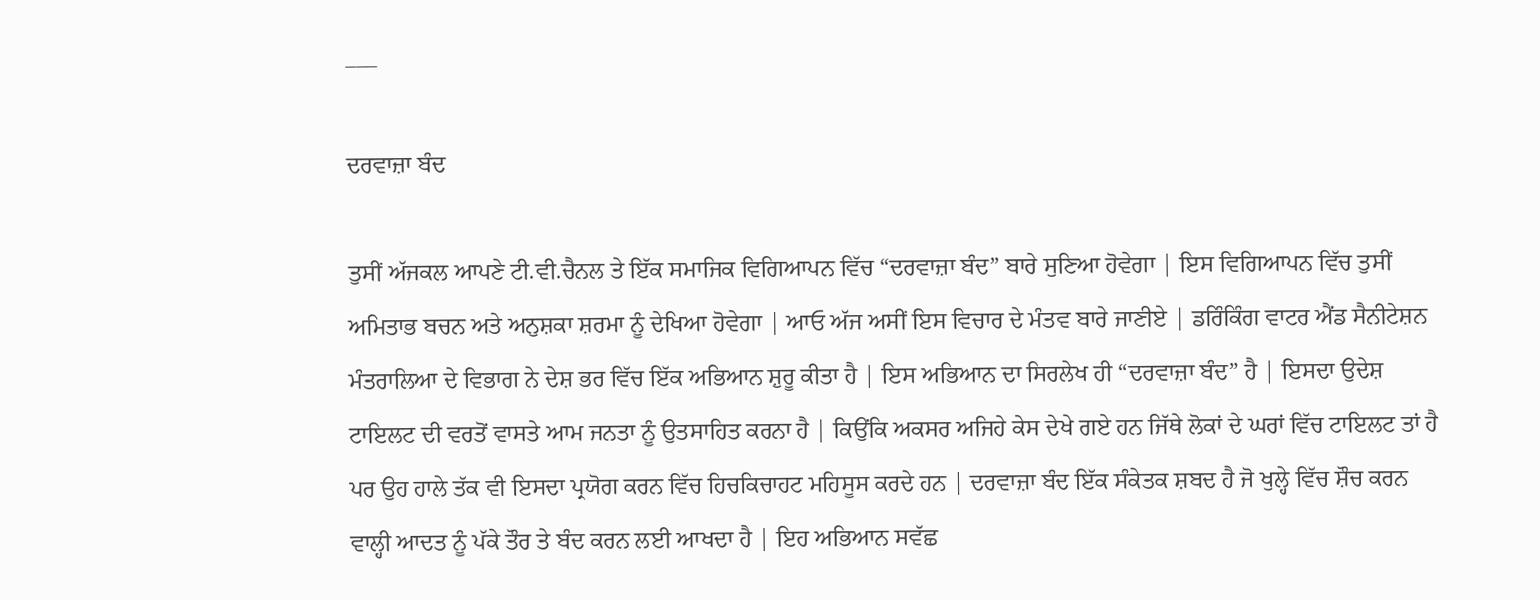___

ਦਰਵਾਜ਼ਾ ਬੰਦ

ਤੁਸੀਂ ਅੱਜਕਲ ਆਪਣੇ ਟੀ.ਵੀ.ਚੈਨਲ ਤੇ ਇੱਕ ਸਮਾਜਿਕ ਵਿਗਿਆਪਨ ਵਿੱਚ “ਦਰਵਾਜ਼ਾ ਬੰਦ” ਬਾਰੇ ਸੁਣਿਆ ਹੋਵੇਗਾ | ਇਸ ਵਿਗਿਆਪਨ ਵਿੱਚ ਤੁਸੀਂ ਅਮਿਤਾਭ ਬਚਨ ਅਤੇ ਅਨੁਸ਼ਕਾ ਸ਼ਰਮਾ ਨੂੰ ਦੇਖਿਆ ਹੋਵੇਗਾ | ਆਓ ਅੱਜ ਅਸੀਂ ਇਸ ਵਿਚਾਰ ਦੇ ਮੰਤਵ ਬਾਰੇ ਜਾਣੀਏ | ਡਰਿੰਕਿੰਗ ਵਾਟਰ ਐਂਡ ਸੈਨੀਟੇਸ਼ਨ ਮੰਤਰਾਲਿਆ ਦੇ ਵਿਭਾਗ ਨੇ ਦੇਸ਼ ਭਰ ਵਿੱਚ ਇੱਕ ਅਭਿਆਨ ਸ਼ੁਰੂ ਕੀਤਾ ਹੈ | ਇਸ ਅਭਿਆਨ ਦਾ ਸਿਰਲੇਖ ਹੀ “ਦਰਵਾਜ਼ਾ ਬੰਦ” ਹੈ | ਇਸਦਾ ਉਦੇਸ਼ ਟਾਇਲਟ ਦੀ ਵਰਤੋਂ ਵਾਸਤੇ ਆਮ ਜਨਤਾ ਨੂੰ ਉਤਸਾਹਿਤ ਕਰਨਾ ਹੈ | ਕਿਉਂਕਿ ਅਕਸਰ ਅਜਿਹੇ ਕੇਸ ਦੇਖੇ ਗਏ ਹਨ ਜਿੱਥੇ ਲੋਕਾਂ ਦੇ ਘਰਾਂ ਵਿੱਚ ਟਾਇਲਟ ਤਾਂ ਹੈ ਪਰ ਉਹ ਹਾਲੇ ਤੱਕ ਵੀ ਇਸਦਾ ਪ੍ਰਯੋਗ ਕਰਨ ਵਿੱਚ ਹਿਚਕਿਚਾਹਟ ਮਹਿਸੂਸ ਕਰਦੇ ਹਨ | ਦਰਵਾਜ਼ਾ ਬੰਦ ਇੱਕ ਸੰਕੇਤਕ ਸ਼ਬਦ ਹੈ ਜੋ ਖੁਲ੍ਹੇ ਵਿੱਚ ਸ਼ੌਚ ਕਰਨ ਵਾਲ੍ਹੀ ਆਦਤ ਨੂੰ ਪੱਕੇ ਤੌਰ ਤੇ ਬੰਦ ਕਰਨ ਲਈ ਆਖਦਾ ਹੈ | ਇਹ ਅਭਿਆਨ ਸਵੱਛ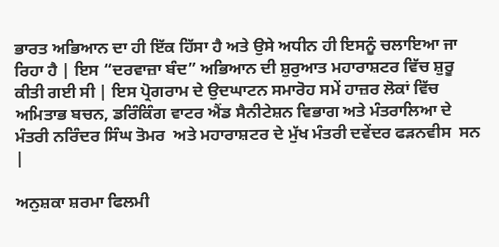ਭਾਰਤ ਅਭਿਆਨ ਦਾ ਹੀ ਇੱਕ ਹਿੱਸਾ ਹੈ ਅਤੇ ਉਸੇ ਅਧੀਨ ਹੀ ਇਸਨੂੰ ਚਲਾਇਆ ਜਾ ਰਿਹਾ ਹੈ | ਇਸ “ਦਰਵਾਜ਼ਾ ਬੰਦ” ਅਭਿਆਨ ਦੀ ਸ਼ੁਰੁਆਤ ਮਹਾਰਾਸ਼ਟਰ ਵਿੱਚ ਸ਼ੁਰੂ ਕੀਤੀ ਗਈ ਸੀ | ਇਸ ਪ੍ਰੋਗਰਾਮ ਦੇ ਉਦਘਾਟਨ ਸਮਾਰੋਹ ਸਮੇਂ ਹਾਜ਼ਰ ਲੋਕਾਂ ਵਿੱਚ ਅਮਿਤਾਭ ਬਚਨ, ਡਰਿੰਕਿੰਗ ਵਾਟਰ ਐਂਡ ਸੈਨੀਟੇਸ਼ਨ ਵਿਭਾਗ ਅਤੇ ਮੰਤਰਾਲਿਆ ਦੇ ਮੰਤਰੀ ਨਰਿੰਦਰ ਸਿੰਘ ਤੋਮਰ  ਅਤੇ ਮਹਾਰਾਸ਼ਟਰ ਦੇ ਮੁੱਖ ਮੰਤਰੀ ਦਵੇਂਦਰ ਫੜਨਵੀਸ  ਸਨ |

ਅਨੁਸ਼ਕਾ ਸ਼ਰਮਾ ਫਿਲਮੀ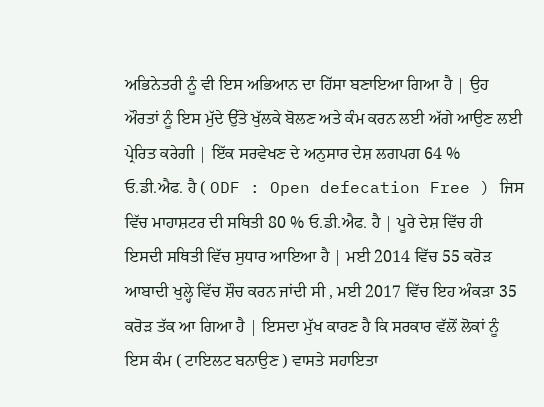ਅਭਿਨੇਤਰੀ ਨੂੰ ਵੀ ਇਸ ਅਭਿਆਨ ਦਾ ਹਿੱਸਾ ਬਣਾਇਆ ਗਿਆ ਹੈ | ਉਹ ਔਰਤਾਂ ਨੂੰ ਇਸ ਮੁੱਦੇ ਉੱਤੇ ਖੁੱਲਕੇ ਬੋਲਣ ਅਤੇ ਕੰਮ ਕਰਨ ਲਈ ਅੱਗੇ ਆਉਣ ਲਈ ਪ੍ਰੇਰਿਤ ਕਰੇਗੀ | ਇੱਕ ਸਰਵੇਖਣ ਦੇ ਅਨੁਸਾਰ ਦੇਸ਼ ਲਗਪਗ 64 %  ਓ.ਡੀ.ਐਫ. ਹੈ ( ODF : Open defecation Free ) ਜਿਸ ਵਿੱਚ ਮਾਹਾਸ਼ਟਰ ਦੀ ਸਥਿਤੀ 80 % ਓ.ਡੀ.ਐਫ. ਹੈ | ਪੂਰੇ ਦੇਸ਼ ਵਿੱਚ ਹੀ ਇਸਦੀ ਸਥਿਤੀ ਵਿੱਚ ਸੁਧਾਰ ਆਇਆ ਹੈ | ਮਈ 2014 ਵਿੱਚ 55 ਕਰੋੜ ਆਬਾਦੀ ਖੁਲ੍ਹੇ ਵਿੱਚ ਸ਼ੌਚ ਕਰਨ ਜਾਂਦੀ ਸੀ , ਮਈ 2017 ਵਿੱਚ ਇਹ ਅੰਕੜਾ 35 ਕਰੋੜ ਤੱਕ ਆ ਗਿਆ ਹੈ | ਇਸਦਾ ਮੁੱਖ ਕਾਰਣ ਹੈ ਕਿ ਸਰਕਾਰ ਵੱਲੋਂ ਲੋਕਾਂ ਨੂੰ ਇਸ ਕੰਮ ( ਟਾਇਲਟ ਬਨਾਉਣ ) ਵਾਸਤੇ ਸਹਾਇਤਾ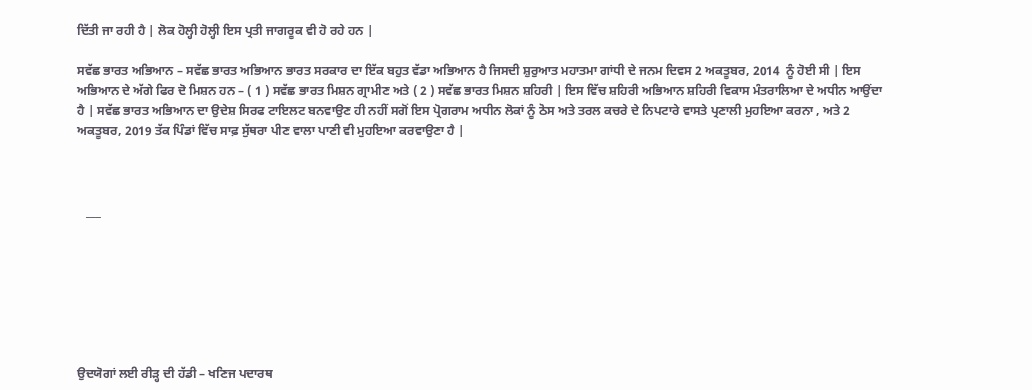ਦਿੱਤੀ ਜਾ ਰਹੀ ਹੈ | ਲੋਕ ਹੋਲ੍ਹੀ ਹੋਲ੍ਹੀ ਇਸ ਪ੍ਰਤੀ ਜਾਗਰੂਕ ਵੀ ਹੋ ਰਹੇ ਹਨ |

ਸਵੱਛ ਭਾਰਤ ਅਭਿਆਨ – ਸਵੱਛ ਭਾਰਤ ਅਭਿਆਨ ਭਾਰਤ ਸਰਕਾਰ ਦਾ ਇੱਕ ਬਹੁਤ ਵੱਡਾ ਅਭਿਆਨ ਹੈ ਜਿਸਦੀ ਸ਼ੁਰੁਆਤ ਮਹਾਤਮਾ ਗਾਂਧੀ ਦੇ ਜਨਮ ਦਿਵਸ 2 ਅਕਤੂਬਰ, 2014  ਨੂੰ ਹੋਈ ਸੀ | ਇਸ ਅਭਿਆਨ ਦੇ ਅੱਗੇ ਫਿਰ ਦੋ ਮਿਸ਼ਨ ਹਨ – ( 1 ) ਸਵੱਛ ਭਾਰਤ ਮਿਸ਼ਨ ਗ੍ਰਾਮੀਣ ਅਤੇ ( 2 ) ਸਵੱਛ ਭਾਰਤ ਮਿਸ਼ਨ ਸ਼ਹਿਰੀ | ਇਸ ਵਿੱਚ ਸ਼ਹਿਰੀ ਅਭਿਆਨ ਸ਼ਹਿਰੀ ਵਿਕਾਸ ਮੰਤਰਾਲਿਆ ਦੇ ਅਧੀਨ ਆਉਂਦਾ ਹੈ | ਸਵੱਛ ਭਾਰਤ ਅਭਿਆਨ ਦਾ ਉਦੇਸ਼ ਸਿਰਫ ਟਾਇਲਟ ਬਨਵਾਉਣ ਹੀ ਨਹੀਂ ਸਗੋਂ ਇਸ ਪ੍ਰੋਗਰਾਮ ਅਧੀਨ ਲੋਕਾਂ ਨੂੰ ਠੋਸ ਅਤੇ ਤਰਲ ਕਚਰੇ ਦੇ ਨਿਪਟਾਰੇ ਵਾਸਤੇ ਪ੍ਰਣਾਲੀ ਮੁਹਇਆ ਕਰਨਾ , ਅਤੇ 2 ਅਕਤੂਬਰ, 2019 ਤੱਕ ਪਿੰਡਾਂ ਵਿੱਚ ਸਾਫ਼ ਸੁੱਥਰਾ ਪੀਣ ਵਾਲਾ ਪਾਣੀ ਵੀ ਮੁਹਇਆ ਕਰਵਾਉਣਾ ਹੈ |



   ___







ਉਦਯੋਗਾਂ ਲਈ ਰੀੜ੍ਹ ਦੀ ਹੱਡੀ – ਖਣਿਜ ਪਦਾਰਥ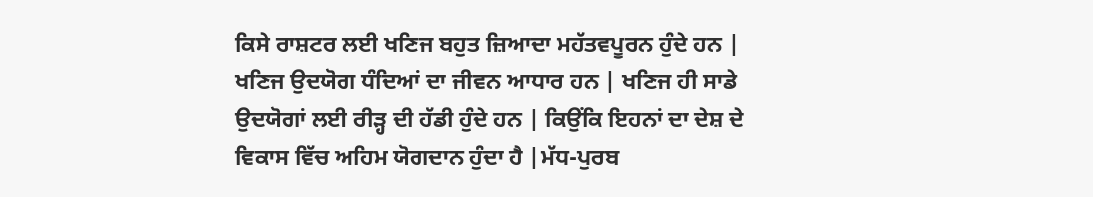ਕਿਸੇ ਰਾਸ਼ਟਰ ਲਈ ਖਣਿਜ ਬਹੁਤ ਜ਼ਿਆਦਾ ਮਹੱਤਵਪੂਰਨ ਹੁੰਦੇ ਹਨ | ਖਣਿਜ ਉਦਯੋਗ ਧੰਦਿਆਂ ਦਾ ਜੀਵਨ ਆਧਾਰ ਹਨ | ਖਣਿਜ ਹੀ ਸਾਡੇ ਉਦਯੋਗਾਂ ਲਈ ਰੀੜ੍ਹ ਦੀ ਹੱਡੀ ਹੁੰਦੇ ਹਨ | ਕਿਉਂਕਿ ਇਹਨਾਂ ਦਾ ਦੇਸ਼ ਦੇ ਵਿਕਾਸ ਵਿੱਚ ਅਹਿਮ ਯੋਗਦਾਨ ਹੁੰਦਾ ਹੈ |ਮੱਧ-ਪੁਰਬ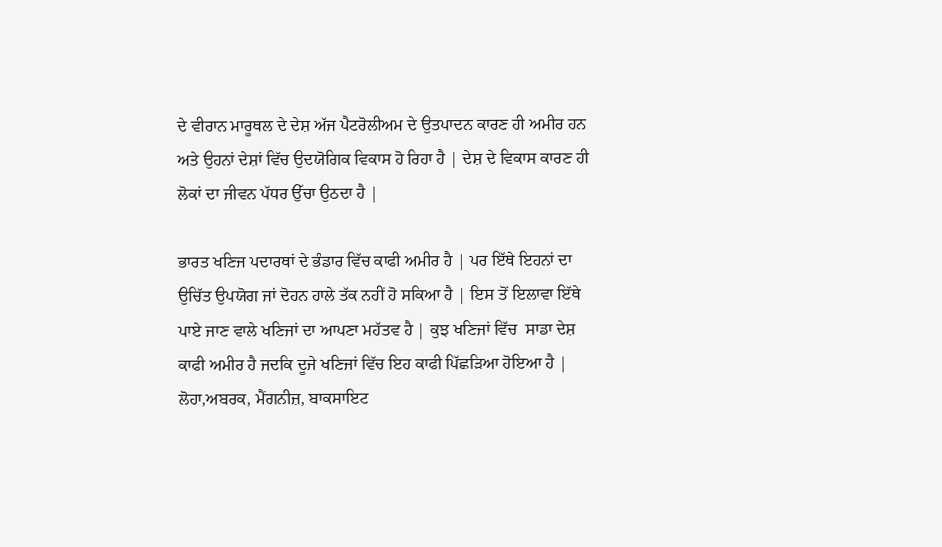ਦੇ ਵੀਰਾਨ ਮਾਰੂਥਲ ਦੇ ਦੇਸ਼ ਅੱਜ ਪੈਟਰੋਲੀਅਮ ਦੇ ਉਤਪਾਦਨ ਕਾਰਣ ਹੀ ਅਮੀਰ ਹਨ ਅਤੇ ਉਹਨਾਂ ਦੇਸ਼ਾਂ ਵਿੱਚ ਉਦਯੋਗਿਕ ਵਿਕਾਸ ਹੋ ਰਿਹਾ ਹੈ | ਦੇਸ਼ ਦੇ ਵਿਕਾਸ ਕਾਰਣ ਹੀ ਲੋਕਾਂ ਦਾ ਜੀਵਨ ਪੱਧਰ ਉੱਚਾ ਉਠਦਾ ਹੈ |

ਭਾਰਤ ਖਣਿਜ ਪਦਾਰਥਾਂ ਦੇ ਭੰਡਾਰ ਵਿੱਚ ਕਾਫੀ ਅਮੀਰ ਹੈ | ਪਰ ਇੱਥੇ ਇਹਨਾਂ ਦਾ ਉਚਿੱਤ ਉਪਯੋਗ ਜਾਂ ਦੋਹਨ ਹਾਲੇ ਤੱਕ ਨਹੀਂ ਹੋ ਸਕਿਆ ਹੈ | ਇਸ ਤੋਂ ਇਲਾਵਾ ਇੱਥੇ ਪਾਏ ਜਾਣ ਵਾਲੇ ਖਣਿਜਾਂ ਦਾ ਆਪਣਾ ਮਹੱਤਵ ਹੈ | ਕੁਝ ਖਣਿਜਾਂ ਵਿੱਚ  ਸਾਡਾ ਦੇਸ਼ ਕਾਫੀ ਅਮੀਰ ਹੈ ਜਦਕਿ ਦੂਜੇ ਖਣਿਜਾਂ ਵਿੱਚ ਇਹ ਕਾਫੀ ਪਿੱਛੜਿਆ ਹੋਇਆ ਹੈ | ਲੋਹਾ,ਅਬਰਕ, ਮੈਂਗਨੀਜ਼, ਬਾਕਸਾਇਟ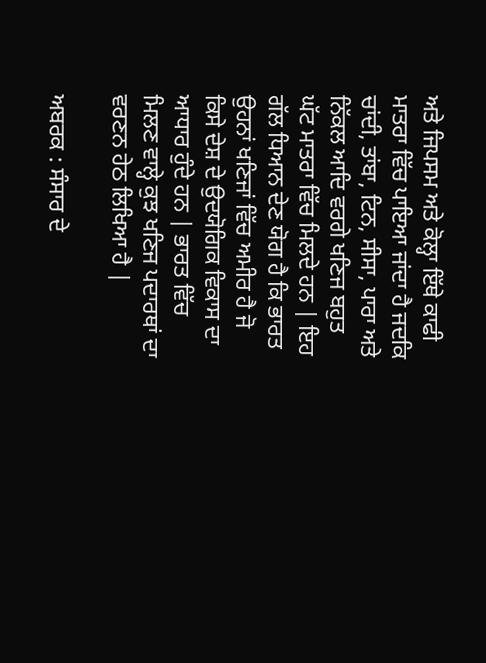ਅਤੇ ਜਿਪਸਮ ਅਤੇ ਕੋਲ੍ਹਾ ਇੱਥੇ ਕਾਫੀ ਮਾਤਰਾ ਵਿੱਚ ਪਾਇਆ ਜਾਂਦਾ ਹੈ ਜਦਕਿ ਚਾਂਦੀ, ਤਾਂਬਾ, ਟਿਨ, ਸੀਸਾ, ਪਾਰਾ ਅਤੇ ਨਿੱਕਲ ਆਦਿ ਵਰਗੇ ਖਣਿਜ ਬਹੁਤ ਘੱਟ ਮਾਤਰਾ ਵਿੱਚ ਮਿਲਦੇ ਹਨ | ਇਹ ਗੱਲ ਧਿਆਨ ਦੇਣ ਯੋਗ ਹੈ ਕਿ ਭਾਰਤ ਉਹਨਾਂ ਖਣਿਜਾਂ ਵਿੱਚ ਅਮੀਰ ਹੈ ਜੋ ਕਿਸੇ ਦੇਸ਼ ਦੇ ਉਦਯੋਗਿਕ ਵਿਕਾਸ ਦਾ ਆਧਾਰ ਹੁੰਦੇ ਹਨ | ਭਾਰਤ ਵਿੱਚ ਮਿਲਣ ਵਾਲ੍ਹੇ ਕੁਝ ਖਣਿਜ ਪਦਾਰਥਾਂ ਦਾ ਵਰਣਨ ਹੇਠ ਲਿਖਿਆ ਹੈ |

ਅਬਰਕ : ਸੰਸਾਰ ਦੇ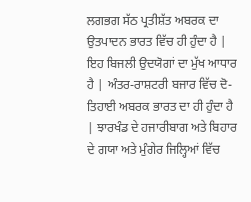ਲਗਭਗ ਸੱਠ ਪ੍ਰਤੀਸ਼ੱਤ ਅਬਰਕ ਦਾ ਉਤਪਾਦਨ ਭਾਰਤ ਵਿੱਚ ਹੀ ਹੁੰਦਾ ਹੈ | ਇਹ ਬਿਜਲੀ ਉਦਯੋਗਾਂ ਦਾ ਮੁੱਖ ਆਧਾਰ ਹੈ | ਅੰਤਰ-ਰਾਸ਼ਟਰੀ ਬਜਾਰ ਵਿੱਚ ਦੋ-ਤਿਹਾਈ ਅਬਰਕ ਭਾਰਤ ਦਾ ਹੀ ਹੁੰਦਾ ਹੈ | ਝਾਰਖੰਡ ਦੇ ਹਜਾਰੀਬਾਗ ਅਤੇ ਬਿਹਾਰ ਦੇ ਗਯਾ ਅਤੇ ਮੁੰਗੇਰ ਜਿਲ੍ਹਿਆਂ ਵਿੱਚ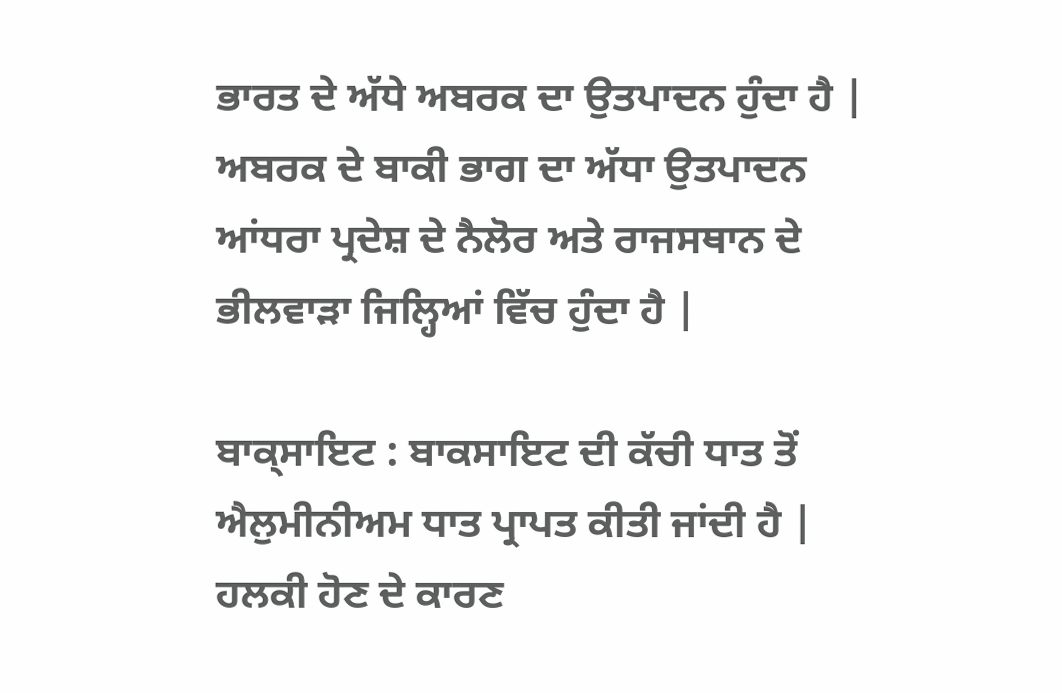ਭਾਰਤ ਦੇ ਅੱਧੇ ਅਬਰਕ ਦਾ ਉਤਪਾਦਨ ਹੁੰਦਾ ਹੈ | ਅਬਰਕ ਦੇ ਬਾਕੀ ਭਾਗ ਦਾ ਅੱਧਾ ਉਤਪਾਦਨ ਆਂਧਰਾ ਪ੍ਰਦੇਸ਼ ਦੇ ਨੈਲੋਰ ਅਤੇ ਰਾਜਸਥਾਨ ਦੇ ਭੀਲਵਾੜਾ ਜਿਲ੍ਹਿਆਂ ਵਿੱਚ ਹੁੰਦਾ ਹੈ |

ਬਾਕ੍ਸਾਇਟ : ਬਾਕਸਾਇਟ ਦੀ ਕੱਚੀ ਧਾਤ ਤੋਂ ਐਲੁਮੀਨੀਅਮ ਧਾਤ ਪ੍ਰਾਪਤ ਕੀਤੀ ਜਾਂਦੀ ਹੈ | ਹਲਕੀ ਹੋਣ ਦੇ ਕਾਰਣ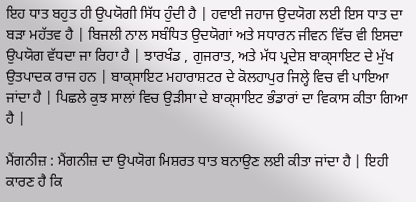ਇਹ ਧਾਤ ਬਹੁਤ ਹੀ ਉਪਯੋਗੀ ਸਿੱਧ ਹੁੰਦੀ ਹੈ | ਹਵਾਈ ਜਹਾਜ ਉਦਯੋਗ ਲਈ ਇਸ ਧਾਤ ਦਾ ਬੜਾ ਮਹੱਤਵ ਹੈ | ਬਿਜਲੀ ਨਾਲ ਸਬੰਧਿਤ ਉਦਯੋਗਾਂ ਅਤੇ ਸਧਾਰਨ ਜੀਵਨ ਵਿੱਚ ਵੀ ਇਸਦਾ ਉਪਯੋਗ ਵੱਧਦਾ ਜਾ ਰਿਹਾ ਹੈ | ਝਾਰਖੰਡ , ਗੁਜਰਾਤ, ਅਤੇ ਮੱਧ ਪ੍ਰਦੇਸ਼ ਬਾਕ੍ਸਾਇਟ ਦੇ ਮੁੱਖ ਉਤਪਾਦਕ ਰਾਜ ਹਨ | ਬਾਕ੍ਸਾਇਟ ਮਹਾਰਾਸ਼ਟਰ ਦੇ ਕੋਲਹਾਪੁਰ ਜਿਲ੍ਹੇ ਵਿਚ ਵੀ ਪਾਇਆ ਜਾਂਦਾ ਹੈ | ਪਿਛਲੇ ਕੁਝ ਸਾਲਾਂ ਵਿਚ ਉੜੀਸਾ ਦੇ ਬਾਕ੍ਸਾਇਟ ਭੰਡਾਰਾਂ ਦਾ ਵਿਕਾਸ ਕੀਤਾ ਗਿਆ ਹੈ |

ਮੈਂਗਨੀਜ਼ : ਮੈਂਗਨੀਜ਼ ਦਾ ਉਪਯੋਗ ਮਿਸ਼ਰਤ ਧਾਤ ਬਨਾਉਣ ਲਈ ਕੀਤਾ ਜਾਂਦਾ ਹੈ | ਇਹੀ ਕਾਰਣ ਹੈ ਕਿ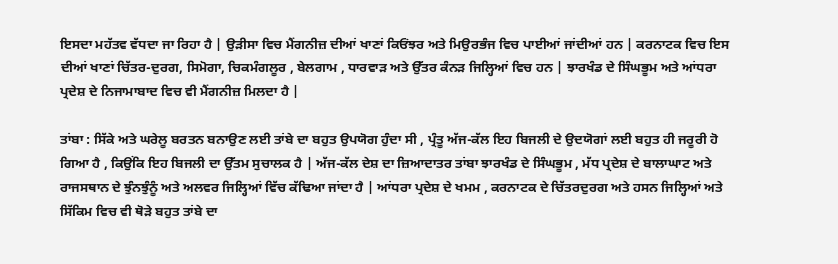ਇਸਦਾ ਮਹੱਤਵ ਵੱਧਦਾ ਜਾ ਰਿਹਾ ਹੈ | ਉੜੀਸਾ ਵਿਚ ਮੈਂਗਨੀਜ਼ ਦੀਆਂ ਖਾਣਾਂ ਕਿਓਂਝਰ ਅਤੇ ਮਿਉਰਭੰਜ ਵਿਚ ਪਾਈਆਂ ਜਾਂਦੀਆਂ ਹਨ | ਕਰਨਾਟਕ ਵਿਚ ਇਸ ਦੀਆਂ ਖਾਣਾਂ ਚਿੱਤਰ-ਦੁਰਗ, ਸਿਮੋਗਾ, ਚਿਕਮੰਗਲੂਰ , ਬੇਲਗਾਮ , ਧਾਰਵਾੜ ਅਤੇ ਉੱਤਰ ਕੰਨੜ ਜਿਲ੍ਹਿਆਂ ਵਿਚ ਹਨ | ਝਾਰਖੰਡ ਦੇ ਸਿੰਘਭੂਮ ਅਤੇ ਆਂਧਰਾ ਪ੍ਰਦੇਸ਼ ਦੇ ਨਿਜਾਮਾਬਾਦ ਵਿਚ ਵੀ ਮੈਂਗਨੀਜ਼ ਮਿਲਦਾ ਹੈ |

ਤਾਂਬਾ : ਸਿੱਕੇ ਅਤੇ ਘਰੇਲੂ ਬਰਤਨ ਬਨਾਉਣ ਲਈ ਤਾਂਬੇ ਦਾ ਬਹੁਤ ਉਪਯੋਗ ਹੁੰਦਾ ਸੀ , ਪ੍ਰੰਤੂ ਅੱਜ-ਕੱਲ ਇਹ ਬਿਜਲੀ ਦੇ ਉਦਯੋਗਾਂ ਲਈ ਬਹੁਤ ਹੀ ਜਰੂਰੀ ਹੋ ਗਿਆ ਹੈ , ਕਿਉਂਕਿ ਇਹ ਬਿਜਲੀ ਦਾ ਉੱਤਮ ਸੁਚਾਲਕ ਹੈ | ਅੱਜ-ਕੱਲ ਦੇਸ਼ ਦਾ ਜ਼ਿਆਦਾਤਰ ਤਾਂਬਾ ਝਾਰਖੰਡ ਦੇ ਸਿੰਘਭੂਮ , ਮੱਧ ਪ੍ਰਦੇਸ਼ ਦੇ ਬਾਲਾਘਾਟ ਅਤੇ ਰਾਜਸਥਾਨ ਦੇ ਝੁੰਨਝੁੰਨੂੰ ਅਤੇ ਅਲਵਰ ਜਿਲ੍ਹਿਆਂ ਵਿੱਚ ਕੱਢਿਆ ਜਾਂਦਾ ਹੈ | ਆਂਧਰਾ ਪ੍ਰਦੇਸ਼ ਦੇ ਖਮਮ , ਕਰਨਾਟਕ ਦੇ ਚਿੱਤਰਦੁਰਗ ਅਤੇ ਹਸਨ ਜਿਲ੍ਹਿਆਂ ਅਤੇ ਸਿੱਕਿਮ ਵਿਚ ਵੀ ਥੋੜੇ ਬਹੁਤ ਤਾਂਬੇ ਦਾ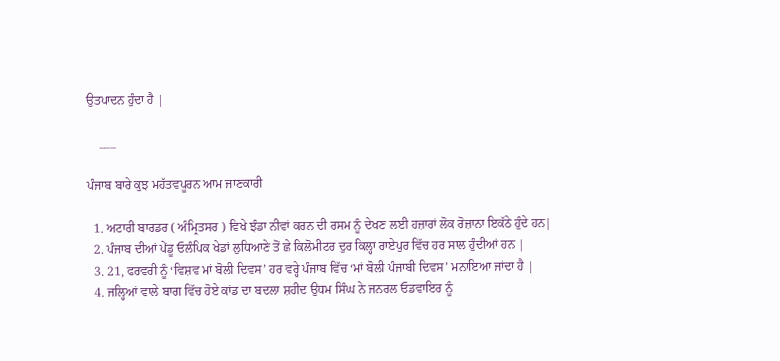ਉਤਪਾਦਨ ਹੁੰਦਾ ਹੈ |

    ___

ਪੰਜਾਬ ਬਾਰੇ ਕੁਝ ਮਹੱਤਵਪੂਰਨ ਆਮ ਜਾਣਕਾਰੀ

  1. ਅਟਾਰੀ ਬਾਰਡਰ ( ਅੰਮ੍ਰਿਤਸਰ ) ਵਿਖੇ ਝੰਡਾ ਨੀਵਾਂ ਕਰਨ ਦੀ ਰਸਮ ਨੂੰ ਦੇਖਣ ਲਈ ਹਜ਼ਾਰਾਂ ਲੋਕ ਰੋਜ਼ਾਨਾ ਇਕੱਠੇ ਹੁੰਦੇ ਹਨ|
  2. ਪੰਜਾਬ ਦੀਆਂ ਪੇਂਡੂ ਓਲੰਪਿਕ ਖੇਡਾਂ ਲੁਧਿਆਣੇ ਤੋਂ ਛੇ ਕਿਲੋਮੀਟਰ ਦੁਰ ਕਿਲ੍ਹਾ ਰਾਏਪੁਰ ਵਿੱਚ ਹਰ ਸਾਲ ਹੁੰਦੀਆਂ ਹਨ |
  3. 21, ਫਰਵਰੀ ਨੂੰ ‘ਵਿਸ਼ਵ ਮਾਂ ਬੋਲੀ ਦਿਵਸ’ ਹਰ ਵਰ੍ਹੇ ਪੰਜਾਬ ਵਿੱਚ ‘ਮਾਂ ਬੋਲੀ ਪੰਜਾਬੀ ਦਿਵਸ’ ਮਨਾਇਆ ਜਾਂਦਾ ਹੈ |
  4. ਜਲ੍ਹਿਆਂ ਵਾਲੇ ਬਾਗ ਵਿੱਚ ਹੋਏ ਕਾਂਡ ਦਾ ਬਦਲਾ ਸ਼ਹੀਦ ਉਧਮ ਸਿੰਘ ਨੇ ਜਨਰਲ ਓਡਵਾਇਰ ਨੂੰ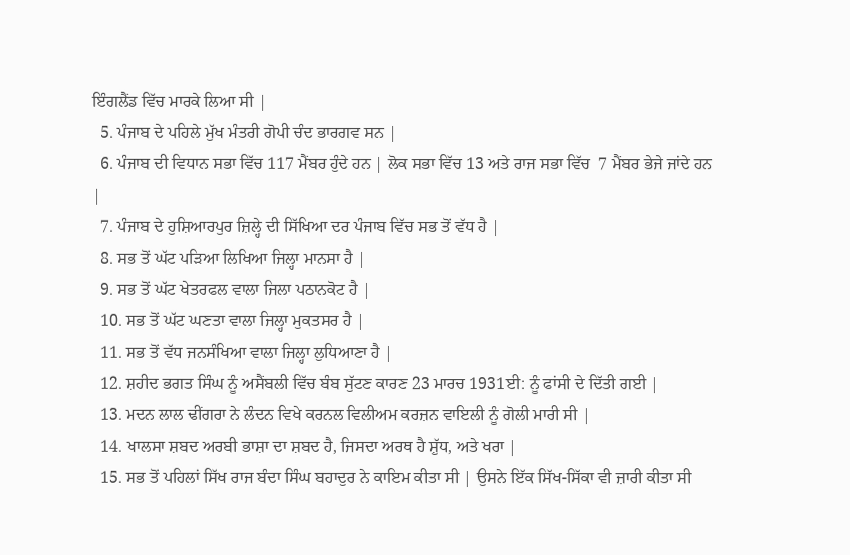ਇੰਗਲੈਂਡ ਵਿੱਚ ਮਾਰਕੇ ਲਿਆ ਸੀ |
  5. ਪੰਜਾਬ ਦੇ ਪਹਿਲੇ ਮੁੱਖ ਮੰਤਰੀ ਗੋਪੀ ਚੰਦ ਭਾਰਗਵ ਸਨ |
  6. ਪੰਜਾਬ ਦੀ ਵਿਧਾਨ ਸਭਾ ਵਿੱਚ 117 ਮੈਂਬਰ ਹੁੰਦੇ ਹਨ | ਲੋਕ ਸਭਾ ਵਿੱਚ 13 ਅਤੇ ਰਾਜ ਸਭਾ ਵਿੱਚ  7 ਮੈਂਬਰ ਭੇਜੇ ਜਾਂਦੇ ਹਨ |
  7. ਪੰਜਾਬ ਦੇ ਹੁਸ਼ਿਆਰਪੁਰ ਜ਼ਿਲ੍ਹੇ ਦੀ ਸਿੱਖਿਆ ਦਰ ਪੰਜਾਬ ਵਿੱਚ ਸਭ ਤੋਂ ਵੱਧ ਹੈ |
  8. ਸਭ ਤੋਂ ਘੱਟ ਪੜਿਆ ਲਿਖਿਆ ਜਿਲ੍ਹਾ ਮਾਨਸਾ ਹੈ |
  9. ਸਭ ਤੋਂ ਘੱਟ ਖੇਤਰਫਲ ਵਾਲਾ ਜਿਲਾ ਪਠਾਨਕੋਟ ਹੈ |
  10. ਸਭ ਤੋਂ ਘੱਟ ਘਣਤਾ ਵਾਲਾ ਜਿਲ੍ਹਾ ਮੁਕਤਸਰ ਹੈ |
  11. ਸਭ ਤੋਂ ਵੱਧ ਜਨਸੰਖਿਆ ਵਾਲਾ ਜਿਲ੍ਹਾ ਲੁਧਿਆਣਾ ਹੈ |
  12. ਸ਼ਹੀਦ ਭਗਤ ਸਿੰਘ ਨੂੰ ਅਸੈਂਬਲੀ ਵਿੱਚ ਬੰਬ ਸੁੱਟਣ ਕਾਰਣ 23 ਮਾਰਚ 1931ਈ: ਨੂੰ ਫਾਂਸੀ ਦੇ ਦਿੱਤੀ ਗਈ |
  13. ਮਦਨ ਲਾਲ ਢੀਂਗਰਾ ਨੇ ਲੰਦਨ ਵਿਖੇ ਕਰਨਲ ਵਿਲੀਅਮ ਕਰਜ਼ਨ ਵਾਇਲੀ ਨੂੰ ਗੋਲੀ ਮਾਰੀ ਸੀ |
  14. ਖਾਲਸਾ ਸ਼ਬਦ ਅਰਬੀ ਭਾਸ਼ਾ ਦਾ ਸ਼ਬਦ ਹੈ, ਜਿਸਦਾ ਅਰਥ ਹੈ ਸ਼ੁੱਧ, ਅਤੇ ਖਰਾ |
  15. ਸਭ ਤੋਂ ਪਹਿਲਾਂ ਸਿੱਖ ਰਾਜ ਬੰਦਾ ਸਿੰਘ ਬਹਾਦੁਰ ਨੇ ਕਾਇਮ ਕੀਤਾ ਸੀ | ਉਸਨੇ ਇੱਕ ਸਿੱਖ-ਸਿੱਕਾ ਵੀ ਜ਼ਾਰੀ ਕੀਤਾ ਸੀ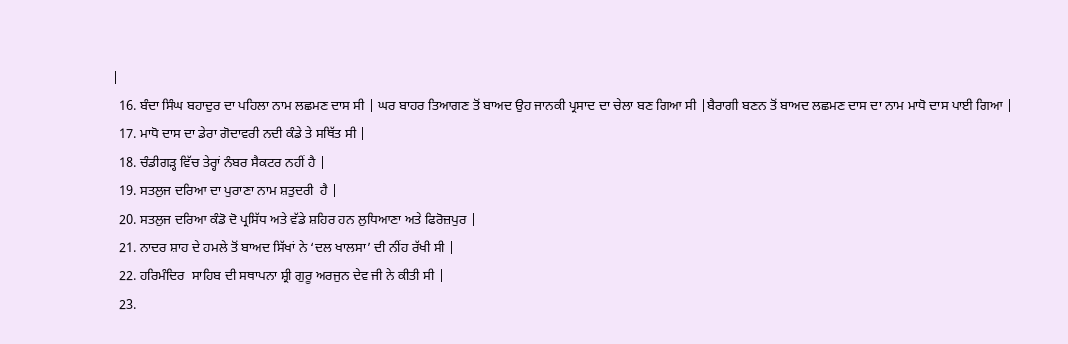|
  16. ਬੰਦਾ ਸਿੰਘ ਬਹਾਦੁਰ ਦਾ ਪਹਿਲਾ ਨਾਮ ਲਛਮਣ ਦਾਸ ਸੀ | ਘਰ ਬਾਹਰ ਤਿਆਗਣ ਤੋਂ ਬਾਅਦ ਉਹ ਜਾਨਕੀ ਪ੍ਰਸਾਦ ਦਾ ਚੇਲਾ ਬਣ ਗਿਆ ਸੀ |ਬੈਰਾਗੀ ਬਣਨ ਤੋਂ ਬਾਅਦ ਲਛਮਣ ਦਾਸ ਦਾ ਨਾਮ ਮਾਧੋ ਦਾਸ ਪਾਈ ਗਿਆ |
  17. ਮਾਧੋ ਦਾਸ ਦਾ ਡੇਰਾ ਗੋਦਾਵਰੀ ਨਦੀ ਕੰਡੇ ਤੇ ਸਥਿੱਤ ਸੀ |
  18. ਚੰਡੀਗੜ੍ਹ ਵਿੱਚ ਤੇਰ੍ਹਾਂ ਨੰਬਰ ਸੈਕਟਰ ਨਹੀਂ ਹੈ |
  19. ਸਤਲੁਜ ਦਰਿਆ ਦਾ ਪੁਰਾਣਾ ਨਾਮ ਸ਼ਤੁਦਰੀ  ਹੈ |
  20. ਸਤਲੁਜ ਦਰਿਆ ਕੰਡੋ ਦੋ ਪ੍ਰਸਿੱਧ ਅਤੇ ਵੱਡੇ ਸ਼ਹਿਰ ਹਨ ਲੁਧਿਆਣਾ ਅਤੇ ਫਿਰੋਜ਼ਪੁਰ |
  21. ਨਾਦਰ ਸ਼ਾਹ ਦੇ ਹਮਲੇ ਤੋਂ ਬਾਅਦ ਸਿੱਖਾਂ ਨੇ ‘ਦਲ ਖਾਲਸਾ’ ਦੀ ਨੀਂਹ ਰੱਖੀ ਸੀ |
  22. ਹਰਿਮੰਦਿਰ  ਸਾਹਿਬ ਦੀ ਸਥਾਪਨਾ ਸ਼੍ਰੀ ਗੁਰੂ ਅਰਜੁਨ ਦੇਵ ਜੀ ਨੇ ਕੀਤੀ ਸੀ |
  23.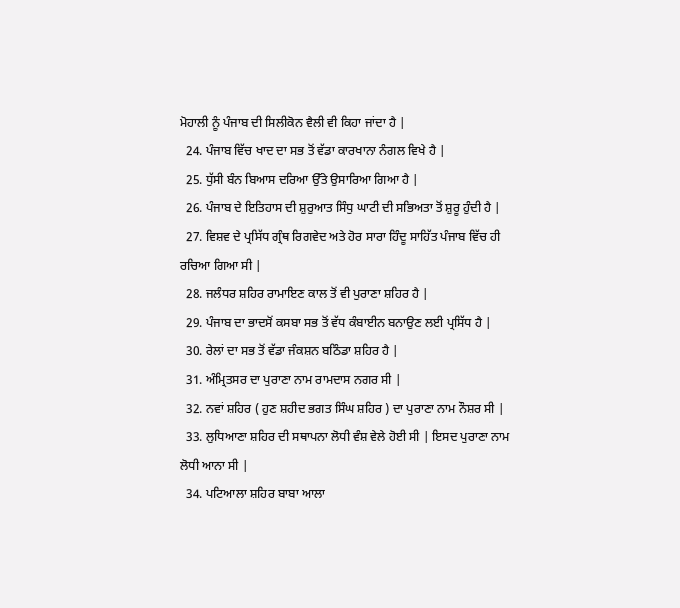ਮੋਹਾਲੀ ਨੂੰ ਪੰਜਾਬ ਦੀ ਸਿਲੀਕੋਨ ਵੈਲੀ ਵੀ ਕਿਹਾ ਜਾਂਦਾ ਹੈ |
  24. ਪੰਜਾਬ ਵਿੱਚ ਖਾਦ ਦਾ ਸਭ ਤੋਂ ਵੱਡਾ ਕਾਰਖਾਨਾ ਨੰਗਲ ਵਿਖੇ ਹੈ |
  25. ਧੁੱਸੀ ਬੰਨ ਬਿਆਸ ਦਰਿਆ ਉੱਤੇ ਉਸਾਰਿਆ ਗਿਆ ਹੈ |
  26. ਪੰਜਾਬ ਦੇ ਇਤਿਹਾਸ ਦੀ ਸ਼ੁਰੁਆਤ ਸਿੰਧੁ ਘਾਟੀ ਦੀ ਸਭਿਅਤਾ ਤੋਂ ਸ਼ੁਰੂ ਹੁੰਦੀ ਹੈ |
  27. ਵਿਸ਼ਵ ਦੇ ਪ੍ਰਸਿੱਧ ਗ੍ਰੰਥ ਰਿਗਵੇਦ ਅਤੇ ਹੋਰ ਸਾਰਾ ਹਿੰਦੂ ਸਾਹਿੱਤ ਪੰਜਾਬ ਵਿੱਚ ਹੀ ਰਚਿਆ ਗਿਆ ਸੀ |
  28. ਜਲੰਧਰ ਸ਼ਹਿਰ ਰਾਮਾਇਣ ਕਾਲ ਤੋਂ ਵੀ ਪੁਰਾਣਾ ਸ਼ਹਿਰ ਹੈ |
  29. ਪੰਜਾਬ ਦਾ ਭਾਦਸੋਂ ਕਸਬਾ ਸਭ ਤੋਂ ਵੱਧ ਕੰਬਾਈਨ ਬਨਾਉਣ ਲਈ ਪ੍ਰਸਿੱਧ ਹੈ |
  30. ਰੇਲਾਂ ਦਾ ਸਭ ਤੋਂ ਵੱਡਾ ਜੰਕਸ਼ਨ ਬਠਿੰਡਾ ਸ਼ਹਿਰ ਹੈ |
  31. ਅੰਮ੍ਰਿਤਸਰ ਦਾ ਪੁਰਾਣਾ ਨਾਮ ਰਾਮਦਾਸ ਨਗਰ ਸੀ |
  32. ਨਵਾਂ ਸ਼ਹਿਰ ( ਹੁਣ ਸ਼ਹੀਦ ਭਗਤ ਸਿੰਘ ਸ਼ਹਿਰ ) ਦਾ ਪੁਰਾਣਾ ਨਾਮ ਨੌਸ਼ਰ ਸੀ |
  33. ਲੁਧਿਆਣਾ ਸ਼ਹਿਰ ਦੀ ਸਥਾਪਨਾ ਲੋਧੀ ਵੰਸ਼ ਵੇਲੇ ਹੋਈ ਸੀ | ਇਸਦ ਪੁਰਾਣਾ ਨਾਮ ਲੋਧੀ ਆਨਾ ਸੀ |
  34. ਪਟਿਆਲਾ ਸ਼ਹਿਰ ਬਾਬਾ ਆਲਾ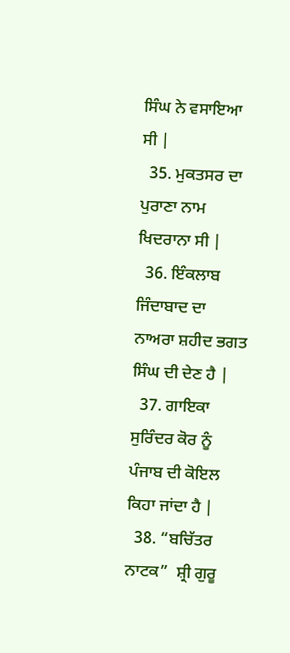ਸਿੰਘ ਨੇ ਵਸਾਇਆ ਸੀ |
  35. ਮੁਕਤਸਰ ਦਾ ਪੁਰਾਣਾ ਨਾਮ ਖਿਦਰਾਨਾ ਸੀ |
  36. ਇੰਕਲਾਬ ਜਿੰਦਾਬਾਦ ਦਾ ਨਾਅਰਾ ਸ਼ਹੀਦ ਭਗਤ ਸਿੰਘ ਦੀ ਦੇਣ ਹੈ |
  37. ਗਾਇਕਾ ਸੁਰਿੰਦਰ ਕੋਰ ਨੂੰ ਪੰਜਾਬ ਦੀ ਕੋਇਲ ਕਿਹਾ ਜਾਂਦਾ ਹੈ |
  38. “ਬਚਿੱਤਰ ਨਾਟਕ”  ਸ਼੍ਰੀ ਗੁਰੂ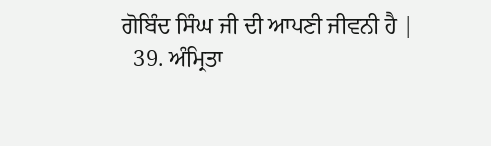ਗੋਬਿੰਦ ਸਿੰਘ ਜੀ ਦੀ ਆਪਣੀ ਜੀਵਨੀ ਹੈ |
  39. ਅੰਮ੍ਰਿਤਾ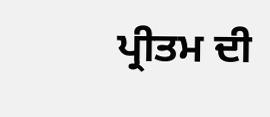ਪ੍ਰੀਤਮ ਦੀ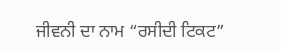ਜੀਵਨੀ ਦਾ ਨਾਮ “ਰਸੀਦੀ ਟਿਕਟ”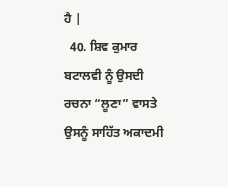ਹੈ |
  40. ਸ਼ਿਵ ਕੁਮਾਰ ਬਟਾਲਵੀ ਨੂੰ ਉਸਦੀ ਰਚਨਾ “ਲੂਣਾ” ਵਾਸਤੇ ਉਸਨੂੰ ਸਾਹਿੱਤ ਅਕਾਦਮੀ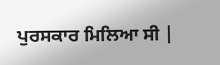ਪੁਰਸਕਾਰ ਮਿਲਿਆ ਸੀ |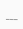___